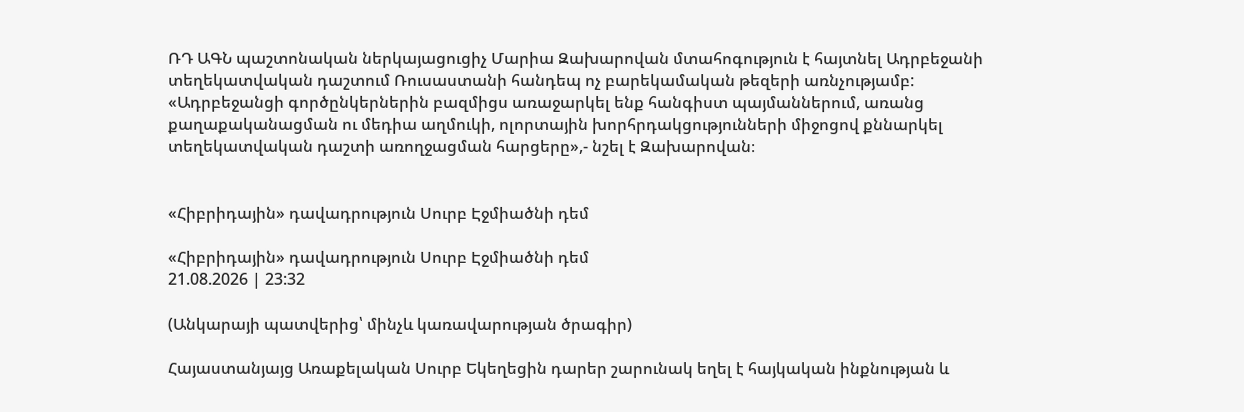ՌԴ ԱԳՆ պաշտոնական ներկայացուցիչ Մարիա Զախարովան մտահոգություն է հայտնել Ադրբեջանի տեղեկատվական դաշտում Ռուսաստանի հանդեպ ոչ բարեկամական թեզերի առնչությամբ: «Ադրբեջանցի գործընկերներին բազմիցս առաջարկել ենք հանգիստ պայմաններում, առանց քաղաքականացման ու մեդիա աղմուկի, ոլորտային խորհրդակցությունների միջոցով քննարկել տեղեկատվական դաշտի առողջացման հարցերը»,- նշել է Զախարովան։


«Հիբրիդային» դավադրություն Սուրբ Էջմիածնի դեմ

«Հիբրիդային» դավադրություն Սուրբ Էջմիածնի դեմ
21.08.2026 | 23:32

(Անկարայի պատվերից՝ մինչև կառավարության ծրագիր)

Հայաստանյայց Առաքելական Սուրբ Եկեղեցին դարեր շարունակ եղել է հայկական ինքնության և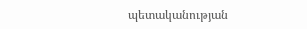պետականության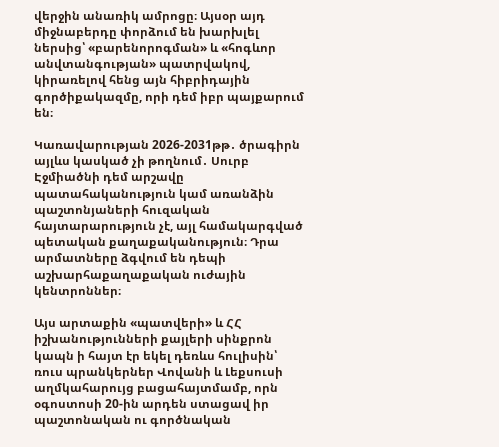վերջին անառիկ ամրոցը։ Այսօր այդ միջնաբերդը փորձում են խարխլել ներսից՝ «բարենորոգման» և «հոգևոր անվտանգության» պատրվակով, կիրառելով հենց այն հիբրիդային գործիքակազմը, որի դեմ իբր պայքարում են։

Կառավարության 2026-2031թթ․ ծրագիրն այլևս կասկած չի թողնում․ Սուրբ Էջմիածնի դեմ արշավը պատահականություն կամ առանձին պաշտոնյաների հուզական հայտարարություն չէ, այլ համակարգված պետական քաղաքականություն։ Դրա արմատները ձգվում են դեպի աշխարհաքաղաքական ուժային կենտրոններ։

Այս արտաքին «պատվերի» և ՀՀ իշխանությունների քայլերի սինքրոն կապն ի հայտ էր եկել դեռևս հուլիսին՝ ռուս պրանկերներ Վովանի և Լեքսուսի աղմկահարույց բացահայտմամբ, որն օգոստոսի 20-ին արդեն ստացավ իր պաշտոնական ու գործնական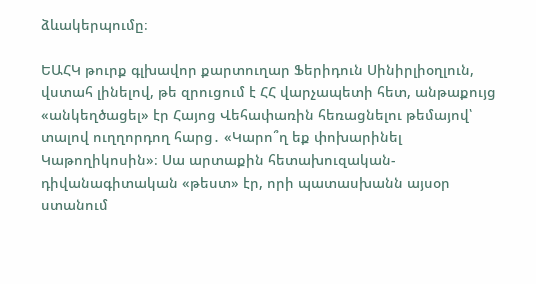ձևակերպումը։

ԵԱՀԿ թուրք գլխավոր քարտուղար Ֆերիդուն Սինիրլիօղլուն, վստահ լինելով, թե զրուցում է ՀՀ վարչապետի հետ, անթաքույց «անկեղծացել» էր Հայոց Վեհափառին հեռացնելու թեմայով՝ տալով ուղղորդող հարց․ «Կարո՞ղ եք փոխարինել Կաթողիկոսին»։ Սա արտաքին հետախուզական-դիվանագիտական «թեստ» էր, որի պատասխանն այսօր ստանում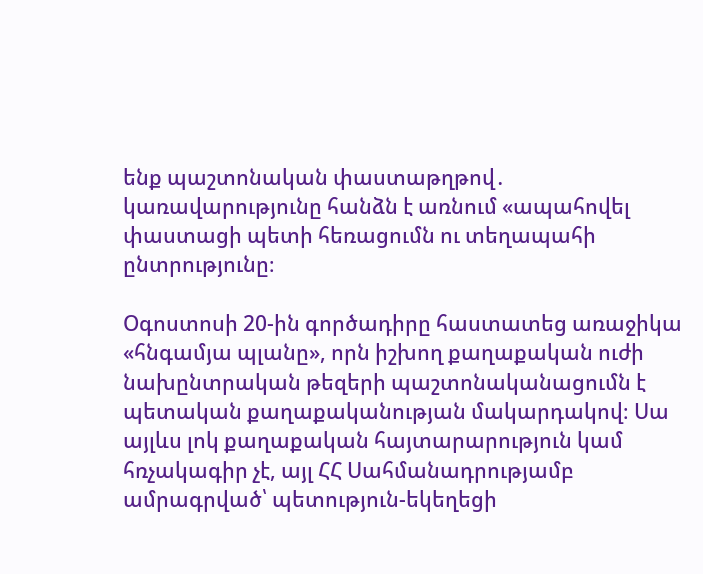ենք պաշտոնական փաստաթղթով․ կառավարությունը հանձն է առնում «ապահովել փաստացի պետի հեռացումն ու տեղապահի ընտրությունը։

Օգոստոսի 20-ին գործադիրը հաստատեց առաջիկա «հնգամյա պլանը», որն իշխող քաղաքական ուժի նախընտրական թեզերի պաշտոնականացումն է պետական քաղաքականության մակարդակով։ Սա այլևս լոկ քաղաքական հայտարարություն կամ հռչակագիր չէ, այլ ՀՀ Սահմանադրությամբ ամրագրված՝ պետություն-եկեղեցի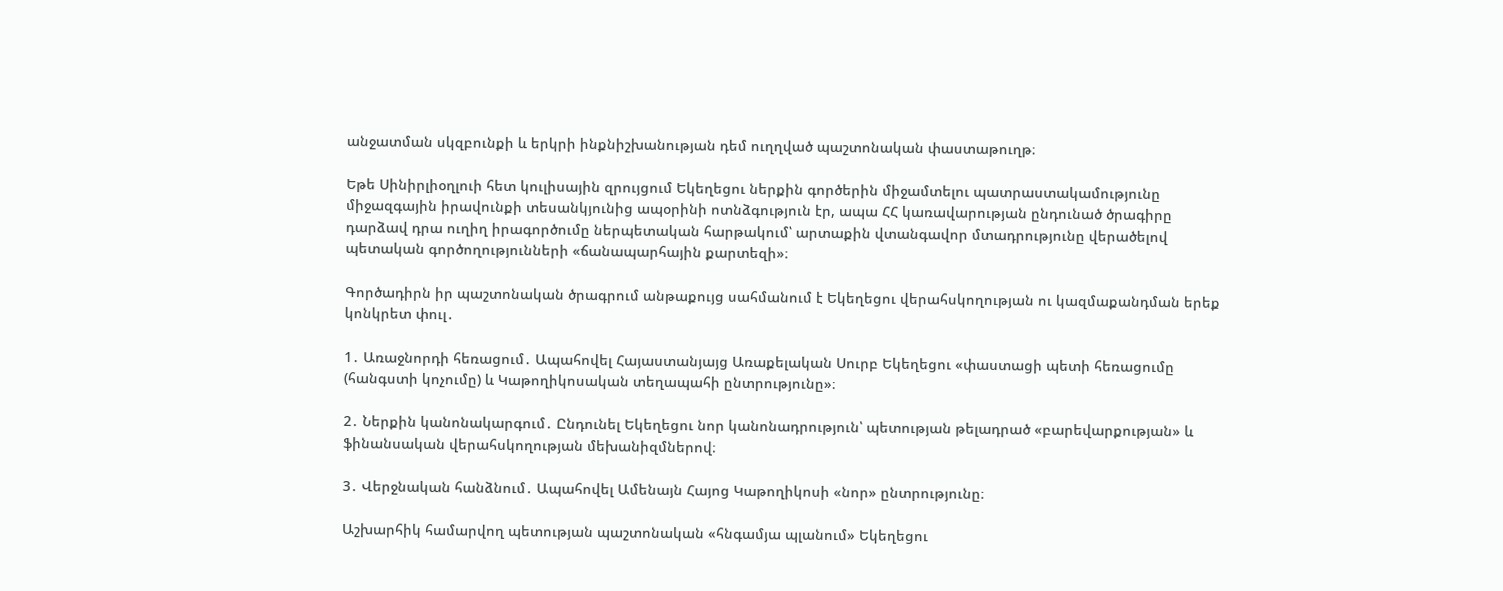անջատման սկզբունքի և երկրի ինքնիշխանության դեմ ուղղված պաշտոնական փաստաթուղթ։

Եթե Սինիրլիօղլուի հետ կուլիսային զրույցում Եկեղեցու ներքին գործերին միջամտելու պատրաստակամությունը միջազգային իրավունքի տեսանկյունից ապօրինի ոտնձգություն էր, ապա ՀՀ կառավարության ընդունած ծրագիրը դարձավ դրա ուղիղ իրագործումը ներպետական հարթակում՝ արտաքին վտանգավոր մտադրությունը վերածելով պետական գործողությունների «ճանապարհային քարտեզի»։

Գործադիրն իր պաշտոնական ծրագրում անթաքույց սահմանում է Եկեղեցու վերահսկողության ու կազմաքանդման երեք կոնկրետ փուլ․

1․ Առաջնորդի հեռացում․ Ապահովել Հայաստանյայց Առաքելական Սուրբ Եկեղեցու «փաստացի պետի հեռացումը (հանգստի կոչումը) և Կաթողիկոսական տեղապահի ընտրությունը»։

2․ Ներքին կանոնակարգում․ Ընդունել Եկեղեցու նոր կանոնադրություն՝ պետության թելադրած «բարեվարքության» և ֆինանսական վերահսկողության մեխանիզմներով։

3․ Վերջնական հանձնում․ Ապահովել Ամենայն Հայոց Կաթողիկոսի «նոր» ընտրությունը։

Աշխարհիկ համարվող պետության պաշտոնական «հնգամյա պլանում» Եկեղեցու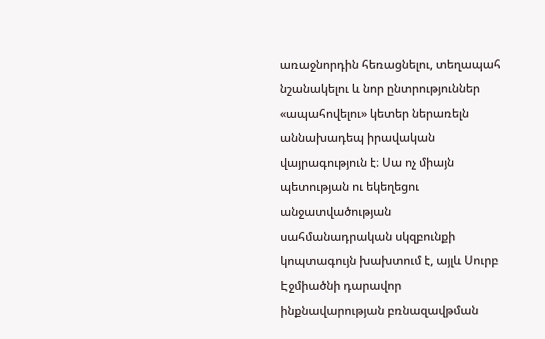առաջնորդին հեռացնելու, տեղապահ նշանակելու և նոր ընտրություններ «ապահովելու» կետեր ներառելն աննախադեպ իրավական վայրագություն է։ Սա ոչ միայն պետության ու եկեղեցու անջատվածության սահմանադրական սկզբունքի կոպտագույն խախտում է, այլև Սուրբ Էջմիածնի դարավոր ինքնավարության բռնազավթման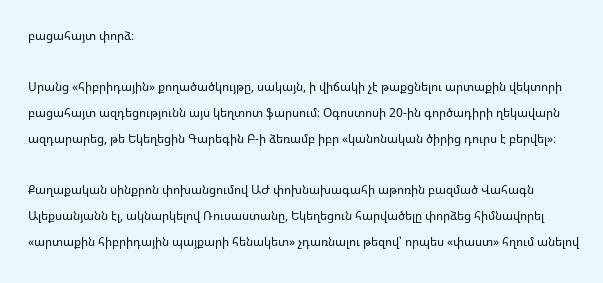բացահայտ փորձ։

Սրանց «հիբրիդային» քողածածկույթը, սակայն, ի վիճակի չէ թաքցնելու արտաքին վեկտորի բացահայտ ազդեցությունն այս կեղտոտ ֆարսում։ Օգոստոսի 20-ին գործադիրի ղեկավարն ազդարարեց, թե Եկեղեցին Գարեգին Բ-ի ձեռամբ իբր «կանոնական ծիրից դուրս է բերվել»։

Քաղաքական սինքրոն փոխանցումով ԱԺ փոխնախագահի աթոռին բազմած Վահագն Ալեքսանյանն էլ, ակնարկելով Ռուսաստանը, Եկեղեցուն հարվածելը փորձեց հիմնավորել «արտաքին հիբրիդային պայքարի հենակետ» չդառնալու թեզով՝ որպես «փաստ» հղում անելով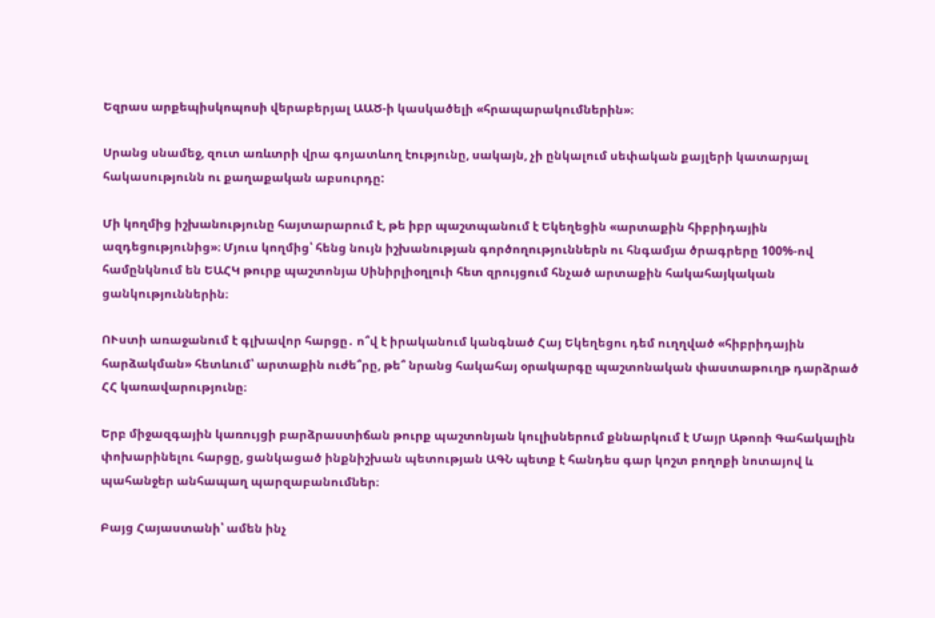Եզրաս արքեպիսկոպոսի վերաբերյալ ԱԱԾ-ի կասկածելի «հրապարակումներին»։

Սրանց սնամեջ, զուտ առևտրի վրա գոյատևող էությունը, սակայն, չի ընկալում սեփական քայլերի կատարյալ հակասությունն ու քաղաքական աբսուրդը:

Մի կողմից իշխանությունը հայտարարում է, թե իբր պաշտպանում է Եկեղեցին «արտաքին հիբրիդային ազդեցությունից»։ Մյուս կողմից՝ հենց նույն իշխանության գործողություններն ու հնգամյա ծրագրերը 100%-ով համընկնում են ԵԱՀԿ թուրք պաշտոնյա Սինիրլիօղլուի հետ զրույցում հնչած արտաքին հակահայկական ցանկություններին։

ՈՒստի առաջանում է գլխավոր հարցը․ ո՞վ է իրականում կանգնած Հայ Եկեղեցու դեմ ուղղված «հիբրիդային հարձակման» հետևում՝ արտաքին ուժե՞րը, թե՞ նրանց հակահայ օրակարգը պաշտոնական փաստաթուղթ դարձրած ՀՀ կառավարությունը։

Երբ միջազգային կառույցի բարձրաստիճան թուրք պաշտոնյան կուլիսներում քննարկում է Մայր Աթոռի Գահակալին փոխարինելու հարցը, ցանկացած ինքնիշխան պետության ԱԳՆ պետք է հանդես գար կոշտ բողոքի նոտայով և պահանջեր անհապաղ պարզաբանումներ։

Բայց Հայաստանի՝ ամեն ինչ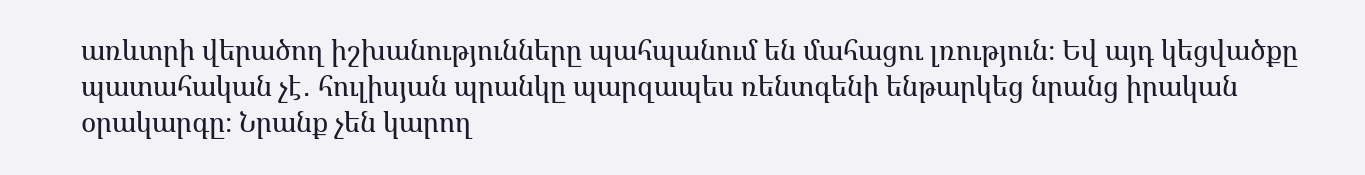առևտրի վերածող իշխանությունները պահպանում են մահացու լռություն։ Եվ այդ կեցվածքը պատահական չէ․ հուլիսյան պրանկը պարզապես ռենտգենի ենթարկեց նրանց իրական օրակարգը։ Նրանք չեն կարող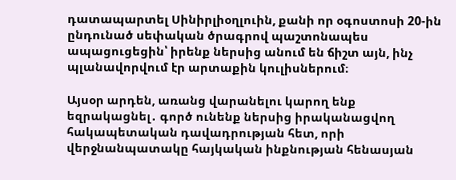դատապարտել Սինիրլիօղլուին, քանի որ օգոստոսի 20-ին ընդունած սեփական ծրագրով պաշտոնապես ապացուցեցին՝ իրենք ներսից անում են ճիշտ այն, ինչ պլանավորվում էր արտաքին կուլիսներում։

Այսօր արդեն, առանց վարանելու կարող ենք եզրակացնել․ գործ ունենք ներսից իրականացվող հակապետական դավադրության հետ, որի վերջնանպատակը հայկական ինքնության հենասյան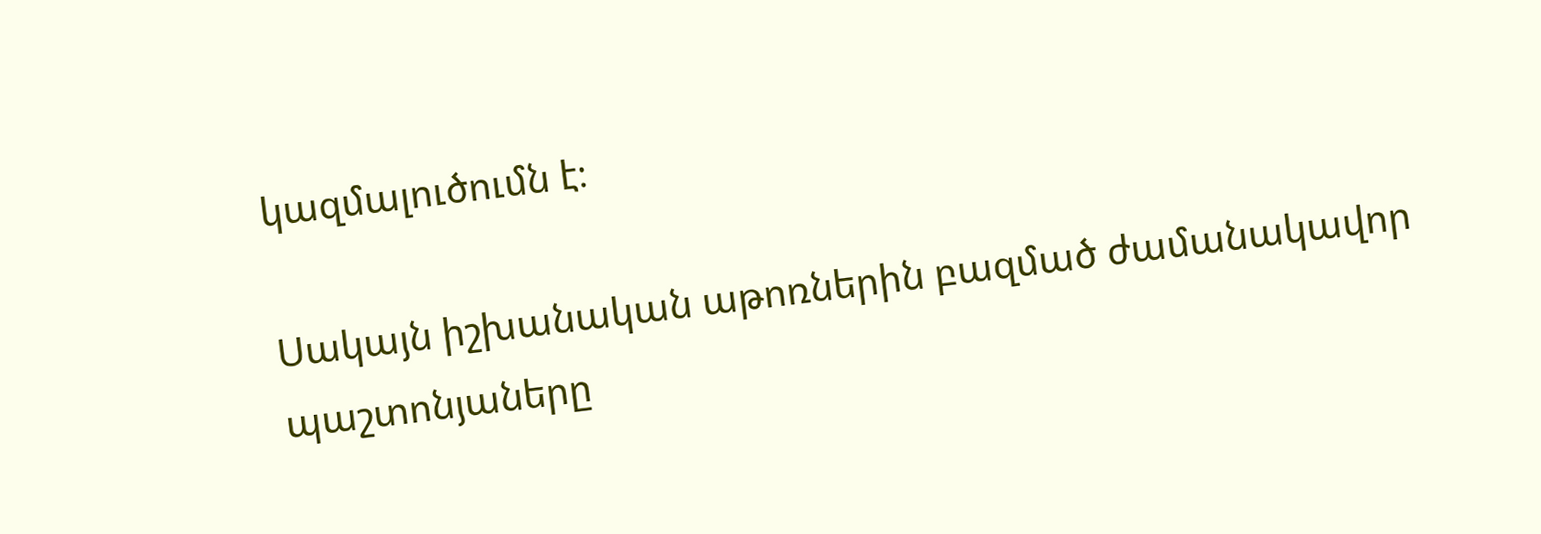կազմալուծումն է։

Սակայն իշխանական աթոռներին բազմած ժամանակավոր պաշտոնյաները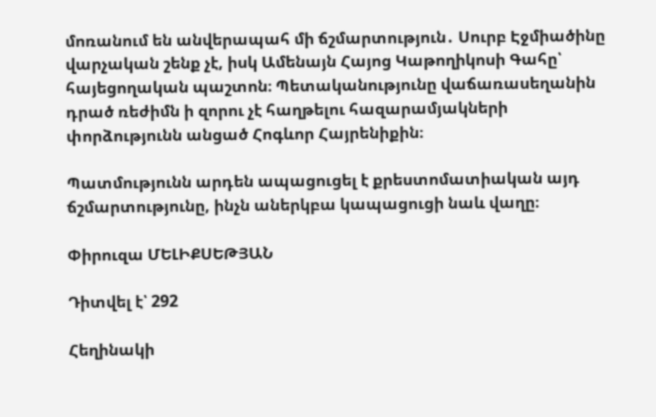մոռանում են անվերապահ մի ճշմարտություն․ Սուրբ Էջմիածինը վարչական շենք չէ, իսկ Ամենայն Հայոց Կաթողիկոսի Գահը՝ հայեցողական պաշտոն։ Պետականությունը վաճառասեղանին դրած ռեժիմն ի զորու չէ հաղթելու հազարամյակների փորձությունն անցած Հոգևոր Հայրենիքին։

Պատմությունն արդեն ապացուցել է քրեստոմատիական այդ ճշմարտությունը, ինչն աներկբա կապացուցի նաև վաղը։

Փիրուզա ՄԵԼԻՔՍԵԹՅԱՆ

Դիտվել է՝ 292

Հեղինակի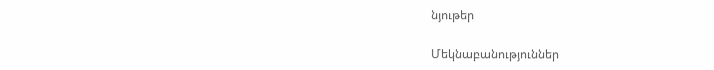նյութեր

Մեկնաբանություններ